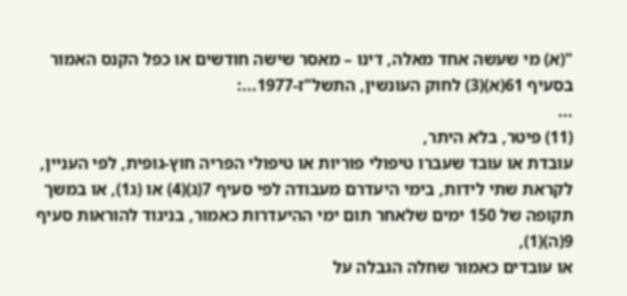"(א) מי שעשה אחד מאלה, דינו – מאסר שישה חודשים או כפל הקנס האמור בסעיף 61(א)(3) לחוק העונשין, התשל"ז-1977...:
...
(11) פיטר, בלא היתר,
עובדת או עובד שעברו טיפולי פוריות או טיפולי הפריה חוץ-גופית, לפי העניין, לקראת שתי לידות, בימי היעדרם מעבודה לפי סעיף 7(ג)(4) או (ג1), או במשך תקופה של 150 ימים שלאחר תום ימי ההיעדרות כאמור, בניגוד להוראות סעיף 9(ה)(1),
או עובדים כאמור שחלה הגבלה על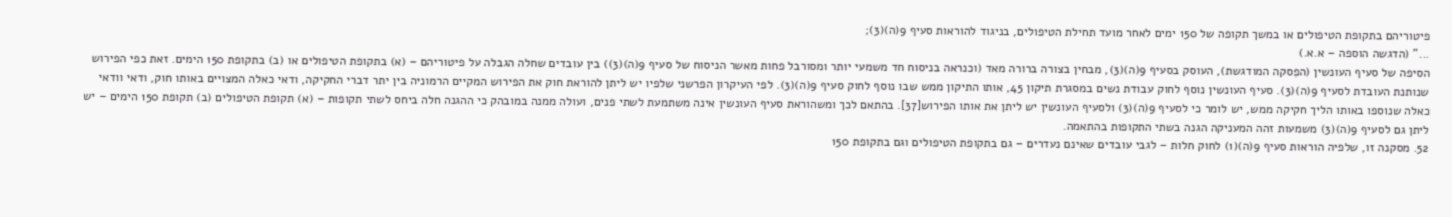פיטוריהם בתקופת הטיפולים או במשך תקופה של 150 ימים לאחר מועד תחילת הטיפולים, בניגוד להוראות סעיף 9(ה)(3);
..." (הדגשה הוספה – א.א.)
הסיפה של סעיף העונשין (הפִסקה המודגשת), העוסק בסעיף 9(ה)(3), מבחין בצורה ברורה מאד (וכנראה בניסוח חד משמעי יותר ומסורבל פחות מאשר הניסוח של סעיף 9(ה)(3)) בין עובדים שחלה הגבלה על פיטוריהם – (א) בתקופת הטיפולים או (ב) בתקופת 150 הימים. זאת כפי הפירוש שנותנת העובדת לסעיף 9(ה)(3). סעיף העונשין נוסף לחוק עבודת נשים במסגרת תיקון 45, אותו התיקון ממש שבו נוסף לחוק סעיף 9(ה)(3). לפי העיקרון הפרשני שלפיו יש ליתן להוראת חוק את הפירוש המקיים הרמוניה בין יתר דברי החקיקה, ודאי כאלה המצויים באותו חוק, ודאי וודאי כאלה שנוספו באותו הליך חקיקה ממש, יש לומר כי לסעיף 9(ה)(3) ולסעיף העונשין יש ליתן את אותו הפירוש[37]. בהתאם לכך ומשהוראת סעיף העונשין אינה משתמעת לשתי פנים, ועולה ממנה במובהק כי ההגנה חלה ביחס לשתי תקופות – (א) תקופת הטיפולים (ב) תקופת 150 הימים – יש ליתן גם לסעיף 9(ה)(3) משמעות זהה המעניקה הגנה בשתי התקופות בהתאמה.
52. מסקנה זו, שלפיה הוראות סעיף 9(ה)(1) לחוק חלות – לגבי עובדים שאינם נעדרים – גם בתקופת הטיפולים וגם בתקופת 150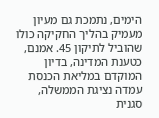הימים, נתמכת גם מעיון מעמיק בהליך החקיקה כולו שהוביל לתיקון 45. אמנם, כטענת המדינה, בדיון המוקדם במליאת הכנסת עמדה נציגת הממשלה, סגנית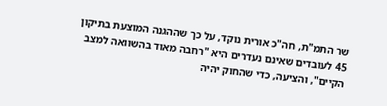שר התמ"ת, חה"כ אורית נוקד, על כך שההגנה המוצעת בתיקון 45 לעובדים שאינם נעדרים היא "רחבה מאוד בהשוואה למצב הקיים", והציעה, כדי שהחוק יהיה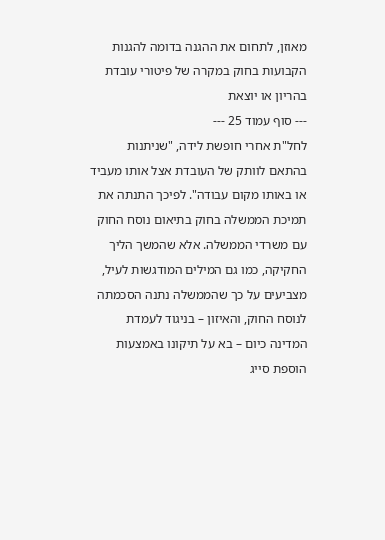מאוזן, לתחום את ההגנה בדומה להגנות הקבועות בחוק במקרה של פיטורי עובדת בהריון או יוצאת
--- סוף עמוד 25 ---
לחל"ת אחרי חופשת לידה, "שניתנות בהתאם לוותק של העובדת אצל אותו מעביד או באותו מקום עבודה". לפיכך התנתה את תמיכת הממשלה בחוק בתיאום נוסח החוק עם משרדי הממשלה. אלא שהמשך הליך החקיקה, כמו גם המילים המודגשות לעיל, מצביעים על כך שהממשלה נתנה הסכמתה לנוסח החוק, והאיזון – בניגוד לעמדת המדינה כיום – בא על תיקונו באמצעות הוספת סייג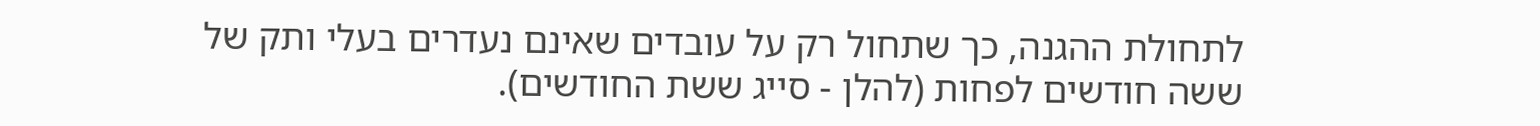לתחולת ההגנה, כך שתחול רק על עובדים שאינם נעדרים בעלי ותק של ששה חודשים לפחות (להלן - סייג ששת החודשים).